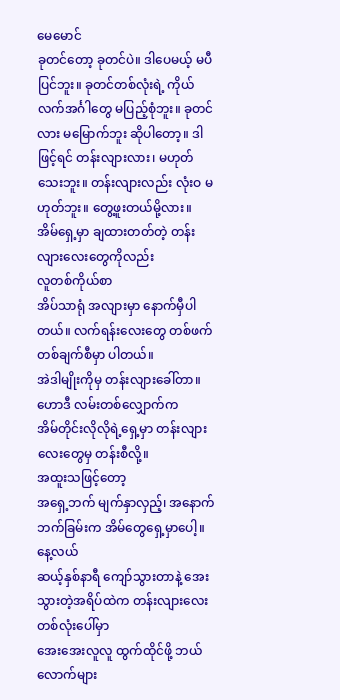မေမောင်
ခုတင်တော့ ခုတင်ပဲ။ ဒါပေမယ့် မပီပြင်ဘူး။ ခုတင်တစ်လုံးရဲ့ ကိုယ်လက်အင်္ဂါတွေ မပြည့်စုံဘူး။ ခုတင်လား မမြောက်ဘူး ဆိုပါတော့။ ဒါဖြင့်ရင် တန်းလျားလား၊ မဟုတ်သေးဘူး။ တန်းလျားလည်း လုံးဝ မဟုတ်ဘူး။ တွေ့ဖူးတယ်မို့လား။ အိမ်ရှေ့မှာ ချထားတတ်တဲ့ တန်းလျားလေးတွေကိုလည်း
လူတစ်ကိုယ်စာ
အိပ်သာရုံ အလျားမှာ နောက်မှီပါတယ်။ လက်ရန်းလေးတွေ တစ်ဖက်တစ်ချက်စီမှာ ပါတယ်။
အဲဒါမျိုးကိုမှ တန်းလျားခေါ်တာ။
ဟောဒီ လမ်းတစ်လျှောက်က
အိမ်တိုင်းလိုလိုရဲ့ရှေ့မှာ တန်းလျားလေးတွေမှ တန်းစီလို့။
အထူးသဖြင့်တော့
အရှေ့ဘက် မျက်နှာလှည့်၊ အနောက်ဘက်ခြမ်းက အိမ်တွေရှေ့မှာပေါ့။
နေ့လယ်
ဆယ့်နှစ်နာရီ ကျော်သွားတာနဲ့ အေးသွားတဲ့အရိပ်ထဲက တန်းလျားလေးတစ်လုံးပေါ်မှာ
အေးအေးလူလူ ထွက်ထိုင်ဖို့ ဘယ်လောက်များ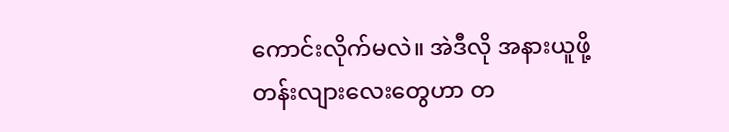ကောင်းလိုက်မလဲ။ အဲဒီလို အနားယူဖို့
တန်းလျားလေးတွေဟာ တ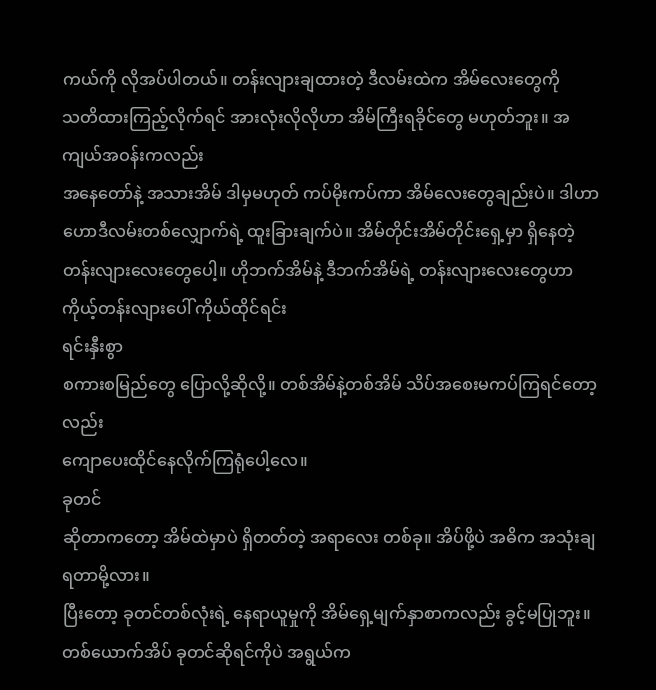ကယ်ကို လိုအပ်ပါတယ်။ တန်းလျားချထားတဲ့ ဒီလမ်းထဲက အိမ်လေးတွေကို
သတိထားကြည့်လိုက်ရင် အားလုံးလိုလိုဟာ အိမ်ကြီးရခိုင်တွေ မဟုတ်ဘူး။ အကျယ်အဝန်းကလည်း
အနေတော်နဲ့ အသားအိမ် ဒါမှမဟုတ် ကပ်မိုးကပ်ကာ အိမ်လေးတွေချည်းပဲ။ ဒါဟာ
ဟောဒီလမ်းတစ်လျှောက်ရဲ့ ထူးခြားချက်ပဲ။ အိမ်တိုင်းအိမ်တိုင်းရှေ့မှာ ရှိနေတဲ့
တန်းလျားလေးတွေပေါ့။ ဟိုဘက်အိမ်နဲ့ ဒီဘက်အိမ်ရဲ့ တန်းလျားလေးတွေဟာ
ကိုယ့်တန်းလျားပေါ် ကိုယ်ထိုင်ရင်း
ရင်းနှီးစွာ
စကားစမြည်တွေ ပြောလို့ဆိုလို့။ တစ်အိမ်နဲ့တစ်အိမ် သိပ်အစေးမကပ်ကြရင်တော့လည်း
ကျောပေးထိုင်နေလိုက်ကြရုံပေါ့လေ။
ခုတင်
ဆိုတာကတော့ အိမ်ထဲမှာပဲ ရှိတတ်တဲ့ အရာလေး တစ်ခု။ အိပ်ဖို့ပဲ အဓိက အသုံးချရတာမို့လား။
ပြီးတော့ ခုတင်တစ်လုံးရဲ့ နေရာယူမှုကို အိမ်ရှေ့မျက်နှာစာကလည်း ခွင့်မပြုဘူး။
တစ်ယောက်အိပ် ခုတင်ဆိုရင်ကိုပဲ အရွယ်က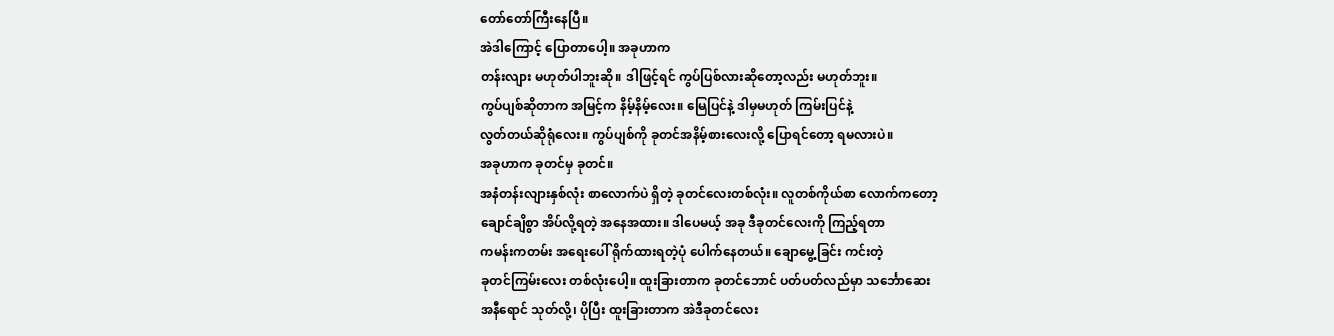တော်တော်ကြီးနေပြီ။
အဲဒါကြောင့် ပြောတာပေါ့။ အခုဟာက
တန်းလျား မဟုတ်ပါဘူးဆို။ ဒါဖြင့်ရင် ကွပ်ပြစ်လားဆိုတော့လည်း မဟုတ်ဘူး။
ကွပ်ပျစ်ဆိုတာက အမြင့်က နိမ့်နိမ့်လေး။ မြေပြင်နဲ့ ဒါမှမဟုတ် ကြမ်းပြင်နဲ့
လွတ်တယ်ဆိုရုံလေး။ ကွပ်ပျစ်ကို ခုတင်အနိမ့်စားလေးလို့ ပြောရင်တော့ ရမလားပဲ။
အခုဟာက ခုတင်မှ ခုတင်။
အနံတန်းလျားနှစ်လုံး စာလောက်ပဲ ရှိတဲ့ ခုတင်လေးတစ်လုံး။ လူတစ်ကိုယ်စာ လောက်ကတော့
ချောင်ချိစွာ အိပ်လို့ရတဲ့ အနေအထား။ ဒါပေမယ့် အခု ဒီခုတင်လေးကို ကြည့်ရတာ
ကမန်းကတမ်း အရေးပေါ် ရိုက်ထားရတဲ့ပုံ ပေါက်နေတယ်။ ချောမွေ့ခြင်း ကင်းတဲ့
ခုတင်ကြမ်းလေး တစ်လုံးပေါ့။ ထူးခြားတာက ခုတင်ဘောင် ပတ်ပတ်လည်မှာ သင်္ဘောဆေး
အနီရောင် သုတ်လို့၊ ပိုပြီး ထူးခြားတာက အဲဒီခုတင်လေး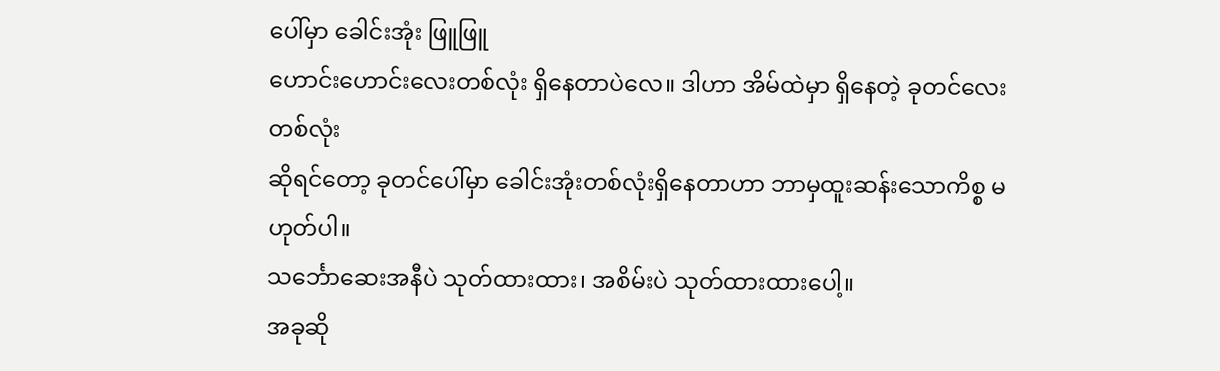ပေါ်မှာ ခေါင်းအုံး ဖြူဖြူ
ဟောင်းဟောင်းလေးတစ်လုံး ရှိနေတာပဲလေ။ ဒါဟာ အိမ်ထဲမှာ ရှိနေတဲ့ ခုတင်လေးတစ်လုံး
ဆိုရင်တော့ ခုတင်ပေါ်မှာ ခေါင်းအုံးတစ်လုံးရှိနေတာဟာ ဘာမှထူးဆန်းသောကိစ္စ မဟုတ်ပါ။
သင်္ဘောဆေးအနီပဲ သုတ်ထားထား၊ အစိမ်းပဲ သုတ်ထားထားပေါ့။
အခုဆို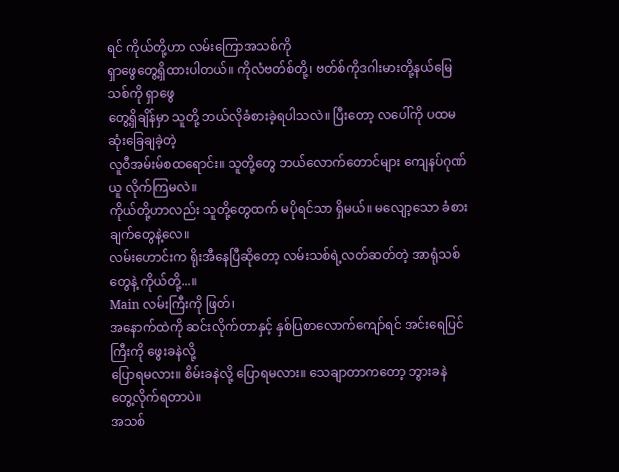ရင် ကိုယ်တို့ဟာ လမ်းကြောအသစ်ကို
ရှာဖွေတွေ့ရှိထားပါတယ်။ ကိုလံဗတ်စ်တို့၊ ဗတ်စ်ကိုဒဂါးမားတို့နယ်မြေသစ်ကို ရှာဖွေ
တွေ့ရှိချိန်မှာ သူတို့ ဘယ်လိုခံစားခဲ့ရပါသလဲ။ ပြီးတော့ လပေါ်ကို ပထမဆုံးခြေချခဲ့တဲ့
လူဝီအမ်းမ်စထရောင်း။ သူတို့တွေ ဘယ်လောက်တောင်များ ကျေနပ်ဂုဏ်ယူ လိုက်ကြမလဲ။
ကိုယ်တို့ဟာလည်း သူတို့တွေထက် မပိုရင်သာ ရှိမယ်။ မလျော့သော ခံစားချက်တွေနဲ့လေ။
လမ်းဟောင်းက ရိုးအီနေပြီဆိုတော့ လမ်းသစ်ရဲ့လတ်ဆတ်တဲ့ အာရုံသစ်တွေနဲ့ ကိုယ်တို့...။
Main လမ်းကြီးကို ဖြတ်၊
အနောက်ထဲကို ဆင်းလိုက်တာနှင့် နှစ်ပြစာလောက်ကျော်ရင် အင်းရေပြင်ကြီးကို ဖွေးခနဲလို့
ပြောရမလား။ စိမ်းခနဲလို့ ပြောရမလား။ သေချာတာကတော့ ဘွားခနဲ တွေ့လိုက်ရတာပဲ။
အသစ်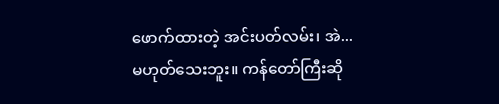ဖောက်ထားတဲ့ အင်းပတ်လမ်း၊ အဲ...
မဟုတ်သေးဘူး။ ကန်တော်ကြီးဆို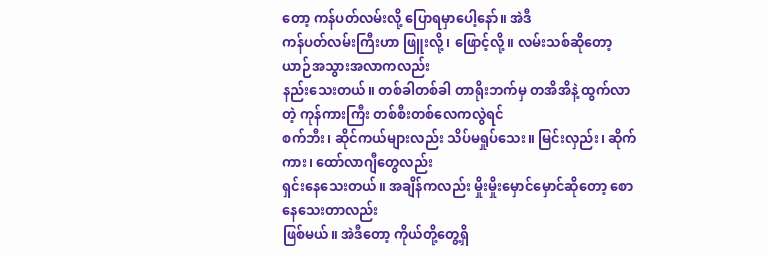တော့ ကန်ပတ်လမ်းလို့ ပြောရမှာပေါ့နော်။ အဲဒီ
ကန်ပတ်လမ်းကြီးဟာ ဖြူးလို့၊ ဖြောင့်လို့။ လမ်းသစ်ဆိုတော့ ယာဉ်အသွားအလာကလည်း
နည်းသေးတယ်။ တစ်ခါတစ်ခါ တာရိုးဘက်မှ တအိအိနဲ့ ထွက်လာတဲ့ ကုန်ကားကြီး တစ်စီးတစ်လေကလွဲရင်
စက်ဘီး၊ ဆိုင်ကယ်များလည်း သိပ်မရှုပ်သေး။ မြင်းလှည်း၊ ဆိုက်ကား၊ ထော်လာဂျီတွေလည်း
ရှင်းနေသေးတယ်။ အချိန်ကလည်း မှိုးမှိုးမှောင်မှောင်ဆိုတော့ စောနေသေးတာလည်း
ဖြစ်မယ်။ အဲဒီတော့ ကိုယ်တို့တွေ့ရှိ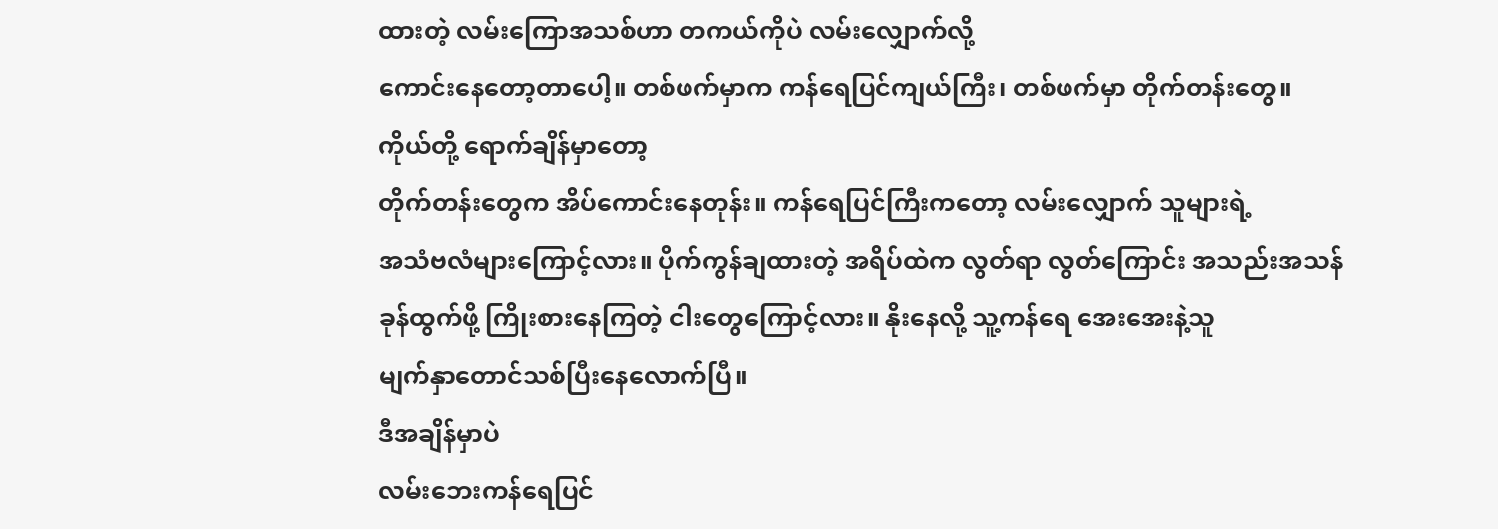ထားတဲ့ လမ်းကြောအသစ်ဟာ တကယ်ကိုပဲ လမ်းလျှောက်လို့
ကောင်းနေတော့တာပေါ့။ တစ်ဖက်မှာက ကန်ရေပြင်ကျယ်ကြီး၊ တစ်ဖက်မှာ တိုက်တန်းတွေ။
ကိုယ်တို့ ရောက်ချိန်မှာတော့
တိုက်တန်းတွေက အိပ်ကောင်းနေတုန်း။ ကန်ရေပြင်ကြီးကတော့ လမ်းလျှောက် သူများရဲ့
အသံဗလံများကြောင့်လား။ ပိုက်ကွန်ချထားတဲ့ အရိပ်ထဲက လွတ်ရာ လွတ်ကြောင်း အသည်းအသန်
ခုန်ထွက်ဖို့ ကြိုးစားနေကြတဲ့ ငါးတွေကြောင့်လား။ နိုးနေလို့ သူ့ကန်ရေ အေးအေးနဲ့သူ
မျက်နှာတောင်သစ်ပြီးနေလောက်ပြီ။
ဒီအချိန်မှာပဲ
လမ်းဘေးကန်ရေပြင်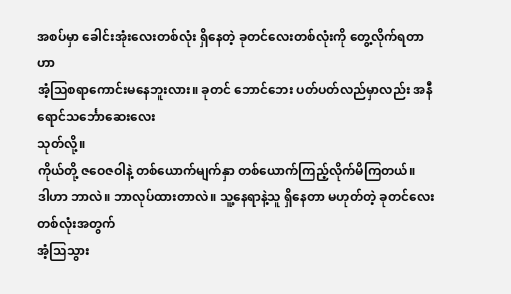အစပ်မှာ ခေါင်းအုံးလေးတစ်လုံး ရှိနေတဲ့ ခုတင်လေးတစ်လုံးကို တွေ့လိုက်ရတာဟာ
အံ့သြစရာကောင်းမနေဘူးလား။ ခုတင် ဘောင်ဘေး ပတ်ပတ်လည်မှာလည်း အနီရောင်သင်္ဘောဆေးလေး
သုတ်လို့။
ကိုယ်တို့ ဇဝေဇဝါနဲ့ တစ်ယောက်မျက်နှာ တစ်ယောက်ကြည့်လိုက်မိကြတယ်။
ဒါဟာ ဘာလဲ။ ဘာလုပ်ထားတာလဲ။ သူ့နေရာနဲ့သူ ရှိနေတာ မဟုတ်တဲ့ ခုတင်လေးတစ်လုံးအတွက်
အံ့သြသွား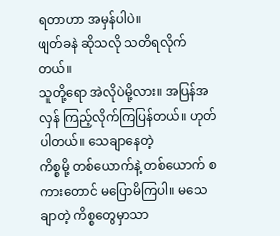ရတာဟာ အမှန်ပါပဲ။
ဖျတ်ခနဲ ဆိုသလို သတိရလိုက်တယ်။
သူတို့ရော အဲလိုပဲမို့လား။ အပြန်အလှန် ကြည့်လိုက်ကြပြန်တယ်။ ဟုတ်ပါတယ်။ သေချာနေတဲ့
ကိစ္စမို့ တစ်ယောက်နဲ့ တစ်ယောက် စကားတောင် မပြောမိကြပါ။ မသေချာတဲ့ ကိစ္စတွေမှာသာ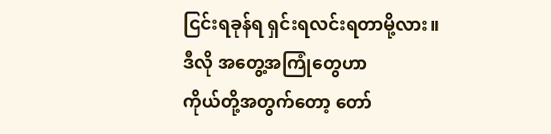ငြင်းရခုန်ရ ရှင်းရလင်းရတာမို့လား။
ဒီလို အတွေ့အကြုံတွေဟာ
ကိုယ်တို့အတွက်တော့ တော်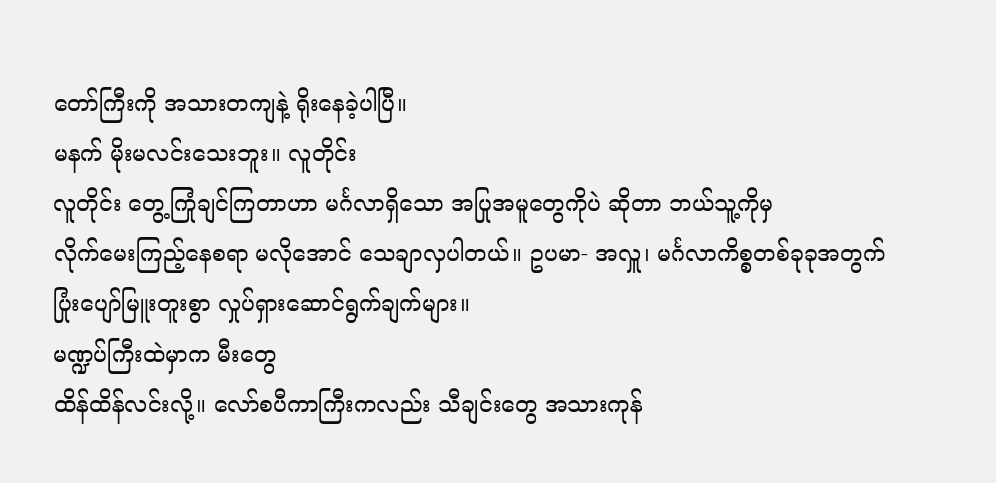တော်ကြီးကို အသားတကျနဲ့ ရိုးနေခဲ့ပါပြီ။
မနက် မိုးမလင်းသေးဘူး။ လူတိုင်း
လူတိုင်း တွေ့ကြုံချင်ကြတာဟာ မင်္ဂလာရှိသော အပြုအမူတွေကိုပဲ ဆိုတာ ဘယ်သူ့ကိုမှ
လိုက်မေးကြည့်နေစရာ မလိုအောင် သေချာလှပါတယ်။ ဥပမာ- အလှူ၊ မင်္ဂလာကိစ္စတစ်ခုခုအတွက်
ပြုံးပျော်မြူးတူးစွာ လှုပ်ရှားဆောင်ရွက်ချက်များ။
မဏ္ဍပ်ကြီးထဲမှာက မီးတွေ
ထိန်ထိန်လင်းလို့။ လော်စပီကာကြီးကလည်း သီချင်းတွေ အသားကုန်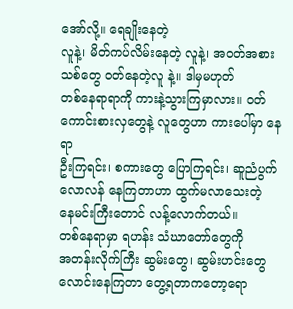အော်လို့။ ရေချိုးနေတဲ့
လူနဲ့၊ မိတ်ကပ်လိမ်းနေတဲ့ လူနဲ့၊ အဝတ်အစားသစ်တွေ ဝတ်နေတဲ့လူ နဲ့။ ဒါမှမဟုတ်
တစ်နေရာရာကို ကားနဲ့သွားကြမှာလား။ ဝတ်ကောင်းစားလှတွေနဲ့ လူတွေဟာ ကားပေါ်မှာ နေရာ
ဦးကြရင်း၊ စကားတွေ ပြောကြရင်း၊ ဆူညံပွက်လောလန် နေကြတာဟာ ထွက်မလာသေးတဲ့
နေမင်းကြီးတောင် လန့်လောက်တယ်။
တစ်နေရာမှာ ရဟန်း သံဃာတော်တွေကို
အတန်းလိုက်ကြီး ဆွမ်းတွေ၊ ဆွမ်းဟင်းတွေ လောင်းနေကြတာ တွေ့ရတာကတော့ရော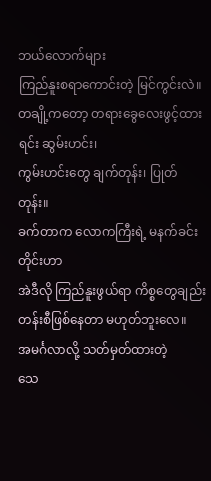ဘယ်လောက်များ
ကြည်နူးစရာကောင်းတဲ့ မြင်ကွင်းလဲ။ တချို့ကတော့ တရားခွေလေးဖွင့်ထားရင်း ဆွမ်းဟင်း၊
ကွမ်းဟင်းတွေ ချက်တုန်း၊ ပြုတ်တုန်း။
ခက်တာက လောကကြီးရဲ့ မနက်ခင်းတိုင်းဟာ
အဲဒီလို ကြည်နူးဖွယ်ရာ ကိစ္စတွေချည်း တန်းစီဖြစ်နေတာ မဟုတ်ဘူးလေ။
အမင်္ဂလာလို့ သတ်မှတ်ထားတဲ့
သေ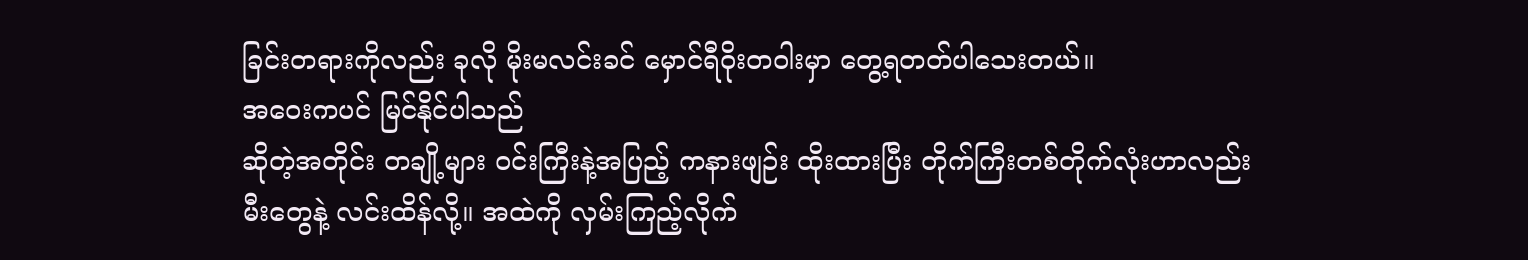ခြင်းတရားကိုလည်း ခုလို မိုးမလင်းခင် မှောင်ရီဝိုးတဝါးမှာ တွေ့ရတတ်ပါသေးတယ်။
အဝေးကပင် မြင်နိုင်ပါသည်
ဆိုတဲ့အတိုင်း တချို့များ ဝင်းကြီးနဲ့အပြည့် ကနားဖျဉ်း ထိုးထားပြီး တိုက်ကြီးတစ်တိုက်လုံးဟာလည်း
မီးတွေနဲ့ လင်းထိန်လို့။ အထဲကို လှမ်းကြည့်လိုက်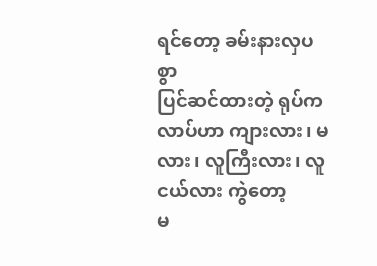ရင်တော့ ခမ်းနားလှပစွာ
ပြင်ဆင်ထားတဲ့ ရုပ်ကလာပ်ဟာ ကျားလား၊ မလား၊ လူကြီးလား၊ လူငယ်လား ကွဲတော့
မ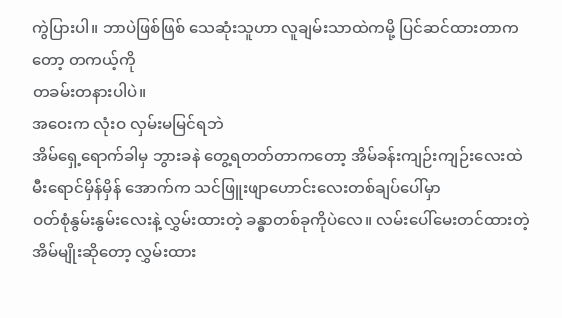ကွဲပြားပါ။ ဘာပဲဖြစ်ဖြစ် သေဆုံးသူဟာ လူချမ်းသာထဲကမို့ ပြင်ဆင်ထားတာကတော့ တကယ့်ကို
တခမ်းတနားပါပဲ။
အဝေးက လုံးဝ လှမ်းမမြင်ရဘဲ
အိမ်ရှေ့ရောက်ခါမှ ဘွားခနဲ တွေ့ရတတ်တာကတော့ အိမ်ခန်းကျဉ်းကျဉ်းလေးထဲ
မီးရောင်မှိန်မှိန် အောက်က သင်ဖြူးဖျာဟောင်းလေးတစ်ချပ်ပေါ်မှာ
ဝတ်စုံနွမ်းနွမ်းလေးနဲ့ လွှမ်းထားတဲ့ ခန္ဓာတစ်ခုကိုပဲလေ။ လမ်းပေါ်မေးတင်ထားတဲ့
အိမ်မျိုးဆိုတော့ လွှမ်းထား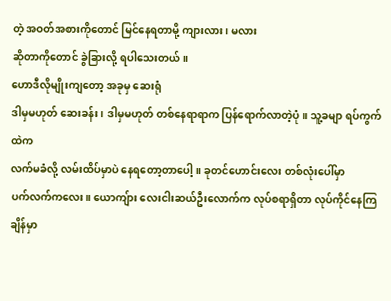တဲ့ အဝတ်အစားကိုတောင် မြင်နေရတာမို့ ကျားလား၊ မလား
ဆိုတာကိုတောင် ခွဲခြားလို့ ရပါသေးတယ်။
ဟောဒီလိုမျိုးကျတော့ အခုမှ ဆေးရုံ
ဒါမှမဟုတ် ဆေးခန်း၊ ဒါမှမဟုတ် တစ်နေရာရာက ပြန်ရောက်လာတဲ့ပုံ။ သူ့ခမျာ ရပ်ကွက်ထဲက
လက်မခံလို့ လမ်းထိပ်မှာပဲ နေရတော့တာပေါ့။ ခုတင်ဟောင်းလေး တစ်လုံးပေါ်မှာ
ပက်လက်ကလေး။ ယောကျ်ား လေးငါးဆယ်ဦးလောက်က လုပ်စရာရှိတာ လုပ်ကိုင်နေကြချိန်မှာ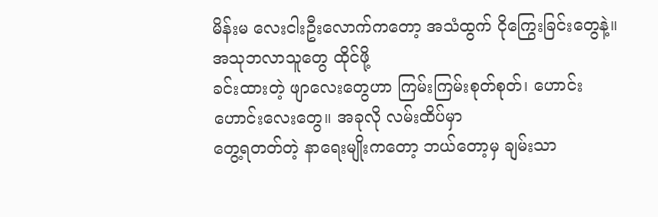မိန်းမ လေးငါးဦးလောက်ကတော့ အသံထွက် ငိုကြွေးခြင်းတွေနဲ့။ အသုဘလာသူတွေ ထိုင်ဖို့
ခင်းထားတဲ့ ဖျာလေးတွေဟာ ကြမ်းကြမ်းစုတ်စုတ်၊ ဟောင်းဟောင်းလေးတွေ။ အခုလို လမ်းထိပ်မှာ
တွေ့ရတတ်တဲ့ နာရေးမျိုးကတော့ ဘယ်တော့မှ ချမ်းသာ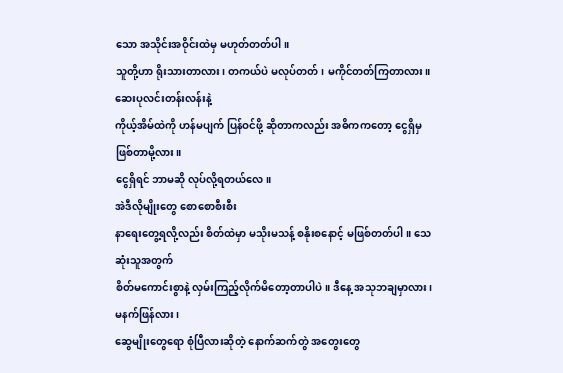သော အသိုင်းအဝိုင်းထဲမှ မဟုတ်တတ်ပါ။
သူတို့ဟာ ရိုးသားတာလား၊ တကယ်ပဲ မလုပ်တတ်၊ မကိုင်တတ်ကြတာလား။ ဆေးပုလင်းတန်းလန်းနဲ့
ကိုယ့်အိမ်ထဲကို ဟန်မပျက် ပြန်ဝင်ဖို့ ဆိုတာကလည်း အဓိကကတော့ ငွေရှိမှ ဖြစ်တာမို့လား။
ငွေရှိရင် ဘာမဆို လုပ်လို့ရတယ်လေ။
အဲဒီလိုမျိုးတွေ စောစောစီးစီး
နာရေးတွေ့ရလို့လည်း စိတ်ထဲမှာ မသိုးမသန့် စနိုးစနောင့် မဖြစ်တတ်ပါ။ သေဆုံးသူအတွက်
စိတ်မကောင်းစွာနဲ့ လှမ်းကြည့်လိုက်မိတော့တာပါပဲ။ ဒီနေ့ အသုဘချမှာလား၊ မနက်ဖြန်လား၊
ဆွေမျိုးတွေရော စုံပြီလားဆိုတဲ့ နောက်ဆက်တွဲ အတွေးတွေ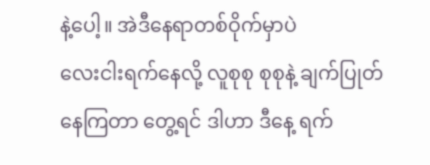နဲ့ပေါ့။ အဲဒီနေရာတစ်ဝိုက်မှာပဲ
လေးငါးရက်နေလို့ လူစုစု စုစုနဲ့ ချက်ပြုတ်နေကြတာ တွေ့ရင် ဒါဟာ ဒီနေ့ ရက်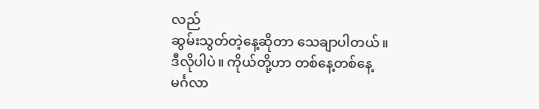လည်
ဆွမ်းသွတ်တဲ့နေ့ဆိုတာ သေချာပါတယ်။
ဒီလိုပါပဲ။ ကိုယ်တို့ဟာ တစ်နေ့တစ်နေ့
မင်္ဂလာ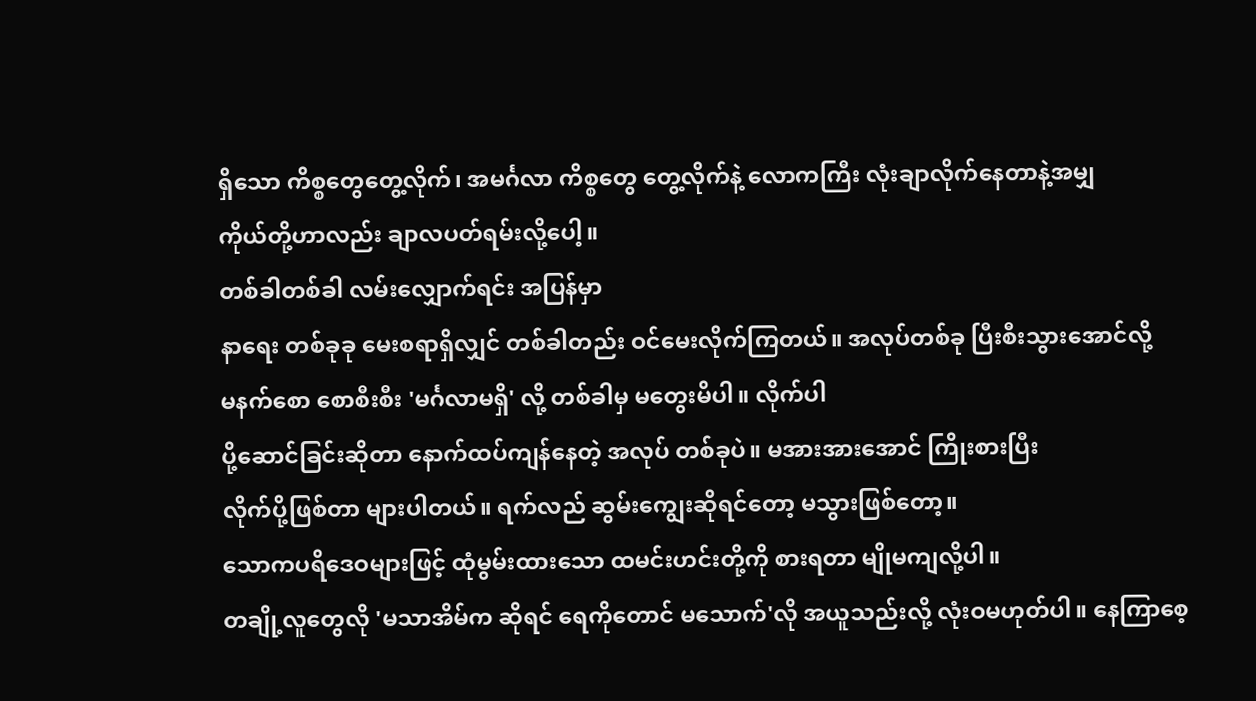ရှိသော ကိစ္စတွေတွေ့လိုက်၊ အမင်္ဂလာ ကိစ္စတွေ တွေ့လိုက်နဲ့ လောကကြီး လုံးချာလိုက်နေတာနဲ့အမျှ
ကိုယ်တို့ဟာလည်း ချာလပတ်ရမ်းလို့ပေါ့။
တစ်ခါတစ်ခါ လမ်းလျှောက်ရင်း အပြန်မှာ
နာရေး တစ်ခုခု မေးစရာရှိလျှင် တစ်ခါတည်း ဝင်မေးလိုက်ကြတယ်။ အလုပ်တစ်ခု ပြီးစီးသွားအောင်လို့
မနက်စော စောစီးစီး 'မင်္ဂလာမရှိ' လို့ တစ်ခါမှ မတွေးမိပါ။ လိုက်ပါ
ပို့ဆောင်ခြင်းဆိုတာ နောက်ထပ်ကျန်နေတဲ့ အလုပ် တစ်ခုပဲ။ မအားအားအောင် ကြိုးစားပြီး
လိုက်ပို့ဖြစ်တာ များပါတယ်။ ရက်လည် ဆွမ်းကျွေးဆိုရင်တော့ မသွားဖြစ်တော့။
သောကပရိဒေဝများဖြင့် ထုံမွမ်းထားသော ထမင်းဟင်းတို့ကို စားရတာ မျိုမကျလို့ပါ။
တချို့လူတွေလို 'မသာအိမ်က ဆိုရင် ရေကိုတောင် မသောက်'လို အယူသည်းလို့ လုံးဝမဟုတ်ပါ။ နေကြာစေ့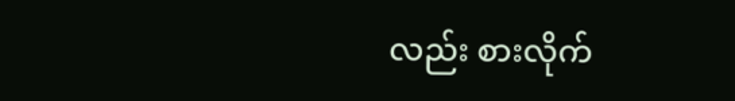လည်း စားလိုက်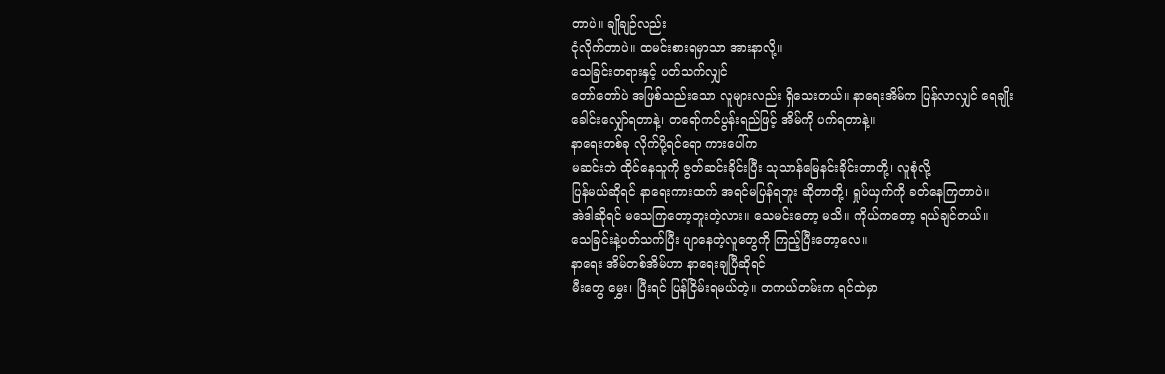တာပဲ။ ချိုချဉ်လည်း
ငုံလိုက်တာပဲ။ ထမင်းစားရမှာသာ အားနာလို့။
သေခြင်းတရားနှင့် ပတ်သက်လျှင်
တော်တော်ပဲ အဖြစ်သည်းသော လူများလည်း ရှိသေးတယ်။ နာရေးအိမ်က ပြန်လာလျှင် ရေချိုး
ခေါင်းလျှော်ရတာနဲ့၊ တရော်ကင်ပွန်းရည်ဖြင့် အိမ်ကို ပက်ရတာနဲ့။
နာရေးတစ်ခု လိုက်ပို့ရင်ရော ကားပေါ်က
မဆင်းဘဲ ထိုင်နေသူကို ဇွတ်ဆင်းခိုင်းပြီး သုသာန်မြေနင်းခိုင်းတာတို့၊ လူစုံလို့
ပြန်မယ်ဆိုရင် နာရေးကားထက် အရင်မပြန်ရဘူး ဆိုတာတို့၊ ရှုပ်ယှက်ကို ခတ်နေကြတာပဲ။
အဲဒါဆိုရင် မသေကြတော့ဘူးတဲ့လား။ သေမင်းတော့ မသိ။ ကိုယ်ကတော့ ရယ်ချင်တယ်။
သေခြင်းနဲ့ပတ်သက်ပြီး ပျာနေတဲ့လူတွေကို ကြည့်ပြီးတော့လေ။
နာရေး အိမ်တစ်အိမ်ဟာ နာရေးချပြီဆိုရင်
မီးတွေ မွှေး၊ ပြီးရင် ပြန်ငြိမ်းရမယ်တဲ့။ တကယ်တမ်းက ရင်ထဲမှာ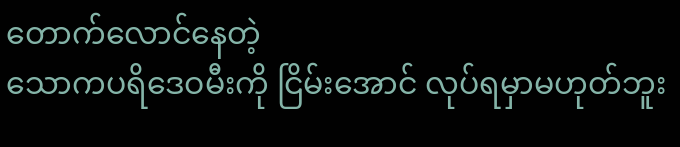တောက်လောင်နေတဲ့
သောကပရိဒေဝမီးကို ငြိမ်းအောင် လုပ်ရမှာမဟုတ်ဘူး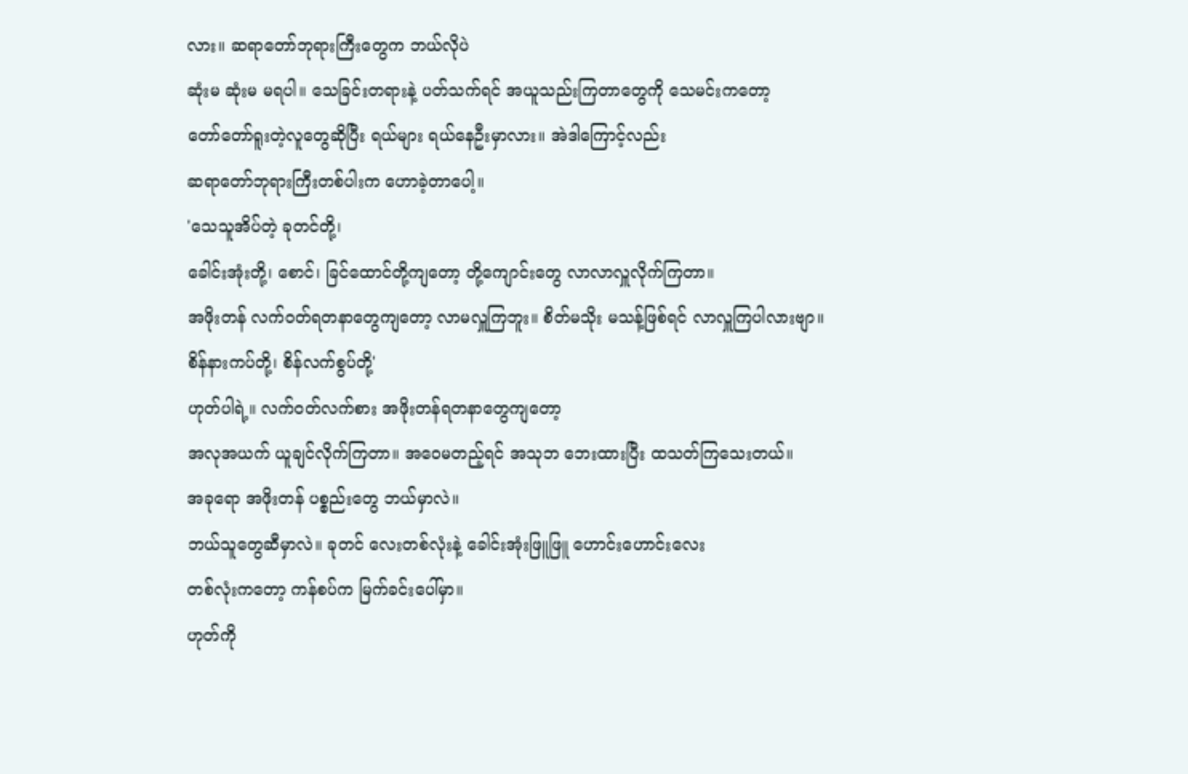လား။ ဆရာတော်ဘုရားကြီးတွေက ဘယ်လိုပဲ
ဆုံးမ ဆုံးမ မရပါ။ သေခြင်းတရားနဲ့ ပတ်သက်ရင် အယူသည်းကြတာတွေကို သေမင်းကတော့
တော်တော်ရူးတဲ့လူတွေဆိုပြီး ရယ်များ ရယ်နေဦးမှာလား။ အဲဒါကြောင့်လည်း
ဆရာတော်ဘုရားကြီးတစ်ပါးက ဟောခဲ့တာပေါ့။
'သေသူအိပ်တဲ့ ခုတင်တို့၊
ခေါင်းအုံးတို့၊ စောင်၊ ခြင်ထောင်တို့ကျတော့ တို့ကျောင်းတွေ လာလာလှူလိုက်ကြတာ။
အဖိုးတန် လက်ဝတ်ရတနာတွေကျတော့ လာမလှူကြဘူး။ စိတ်မသိုး မသန့်ဖြစ်ရင် လာလှူကြပါလားဗျာ။
စိန်နားကပ်တို့၊ စိန်လက်စွပ်တို့'
ဟုတ်ပါရဲ့။ လက်ဝတ်လက်စား အဖိုးတန်ရတနာတွေကျတော့
အလုအယက် ယူချင်လိုက်ကြတာ။ အဝေမတည့်ရင် အသုဘ ဘေးထားပြီး ထသတ်ကြသေးတယ်။
အခုရော အဖိုးတန် ပစ္စည်းတွေ ဘယ်မှာလဲ။
ဘယ်သူတွေဆီမှာလဲ။ ခုတင် လေးတစ်လုံးနဲ့ ခေါင်းအုံးဖြူဖြူ ဟောင်းဟောင်းလေး
တစ်လုံးကတော့ ကန်စပ်က မြက်ခင်းပေါ်မှာ။
ဟုတ်ကို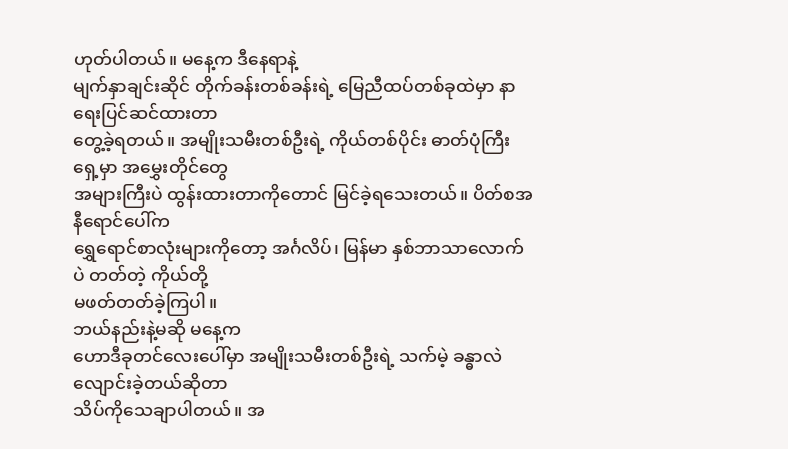ဟုတ်ပါတယ်။ မနေ့က ဒီနေရာနဲ့
မျက်နှာချင်းဆိုင် တိုက်ခန်းတစ်ခန်းရဲ့ မြေညီထပ်တစ်ခုထဲမှာ နာရေးပြင်ဆင်ထားတာ
တွေ့ခဲ့ရတယ်။ အမျိုးသမီးတစ်ဦးရဲ့ ကိုယ်တစ်ပိုင်း ဓာတ်ပုံကြီးရှေ့မှာ အမွှေးတိုင်တွေ
အများကြီးပဲ ထွန်းထားတာကိုတောင် မြင်ခဲ့ရသေးတယ်။ ပိတ်စအနီရောင်ပေါ်က
ရွှေရောင်စာလုံးများကိုတော့ အင်္ဂလိပ်၊ မြန်မာ နှစ်ဘာသာလောက်ပဲ တတ်တဲ့ ကိုယ်တို့
မဖတ်တတ်ခဲ့ကြပါ။
ဘယ်နည်းနဲ့မဆို မနေ့က
ဟောဒီခုတင်လေးပေါ်မှာ အမျိုးသမီးတစ်ဦးရဲ့ သက်မဲ့ ခန္ဓာလဲလျောင်းခဲ့တယ်ဆိုတာ
သိပ်ကိုသေချာပါတယ်။ အ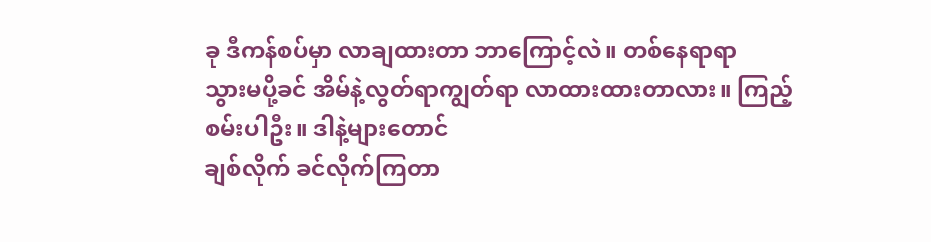ခု ဒီကန်စပ်မှာ လာချထားတာ ဘာကြောင့်လဲ။ တစ်နေရာရာ
သွားမပို့ခင် အိမ်နဲ့လွတ်ရာကျွတ်ရာ လာထားထားတာလား။ ကြည့်စမ်းပါဦး။ ဒါနဲ့များတောင်
ချစ်လိုက် ခင်လိုက်ကြတာ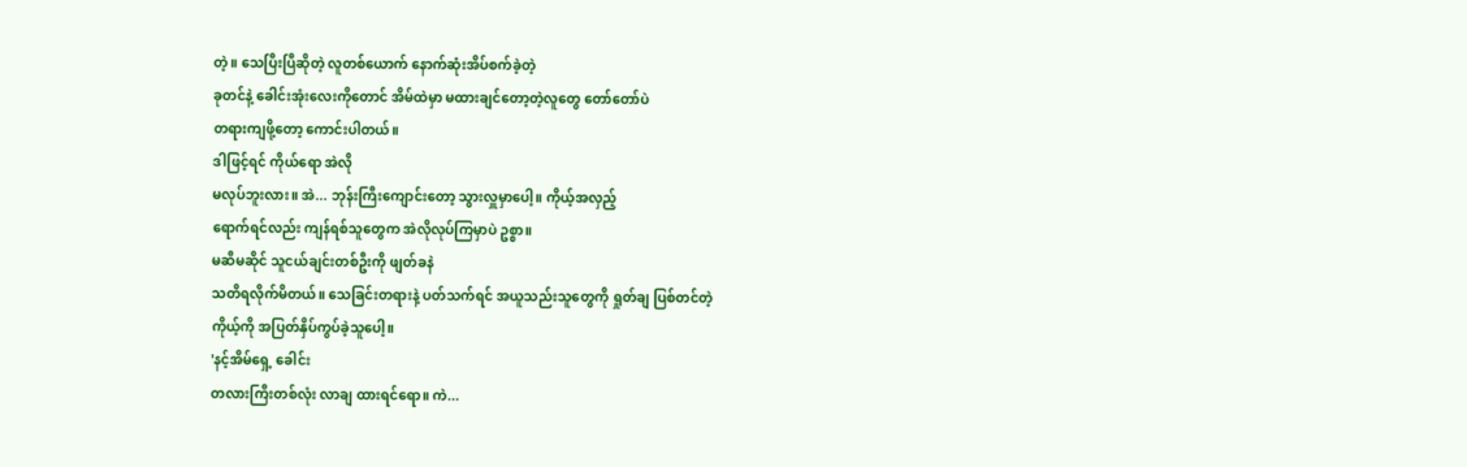တဲ့။ သေပြီးပြီဆိုတဲ့ လူတစ်ယောက် နောက်ဆုံးအိပ်စက်ခဲ့တဲ့
ခုတင်နဲ့ ခေါင်းအုံးလေးကိုတောင် အိမ်ထဲမှာ မထားချင်တော့တဲ့လူတွေ တော်တော်ပဲ
တရားကျဖို့တော့ ကောင်းပါတယ်။
ဒါဖြင့်ရင် ကိုယ်ရော အဲလို
မလုပ်ဘူးလား။ အဲ... ဘုန်းကြီးကျောင်းတော့ သွားလှူမှာပေါ့။ ကိုယ့်အလှည့်
ရောက်ရင်လည်း ကျန်ရစ်သူတွေက အဲလိုလုပ်ကြမှာပဲ ဥစ္စာ။
မဆီမဆိုင် သူငယ်ချင်းတစ်ဦးကို ဖျတ်ခနဲ
သတိရလိုက်မိတယ်။ သေခြင်းတရားနဲ့ ပတ်သက်ရင် အယူသည်းသူတွေကို ရှုတ်ချ ပြစ်တင်တဲ့
ကိုယ့်ကို အပြတ်နှိပ်ကွပ်ခဲ့သူပေါ့။
'နင့်အိမ်ရှေ့ ခေါင်း
တလားကြီးတစ်လုံး လာချ ထားရင်ရော။ ကဲ...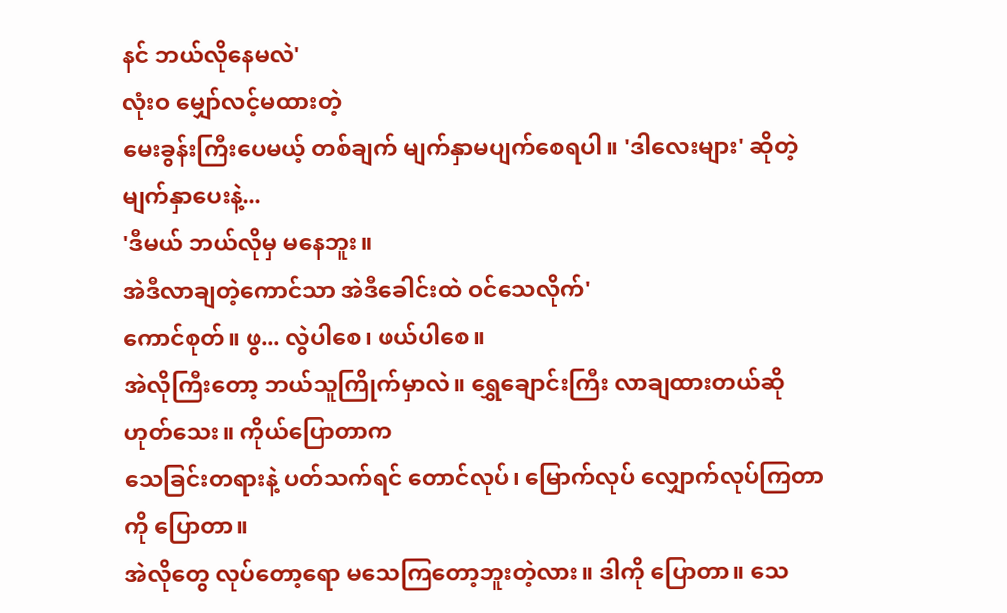နင် ဘယ်လိုနေမလဲ'
လုံးဝ မျှော်လင့်မထားတဲ့
မေးခွန်းကြီးပေမယ့် တစ်ချက် မျက်နှာမပျက်စေရပါ။ 'ဒါလေးများ' ဆိုတဲ့ မျက်နှာပေးနဲ့...
'ဒီမယ် ဘယ်လိုမှ မနေဘူး။
အဲဒီလာချတဲ့ကောင်သာ အဲဒီခေါင်းထဲ ဝင်သေလိုက်'
ကောင်စုတ်။ ဖွ... လွဲပါစေ၊ ဖယ်ပါစေ။
အဲလိုကြီးတော့ ဘယ်သူကြိုက်မှာလဲ။ ရွှေချောင်းကြီး လာချထားတယ်ဆို ဟုတ်သေး။ ကိုယ်ပြောတာက
သေခြင်းတရားနဲ့ ပတ်သက်ရင် တောင်လုပ်၊ မြောက်လုပ် လျှောက်လုပ်ကြတာကို ပြောတာ။
အဲလိုတွေ လုပ်တော့ရော မသေကြတော့ဘူးတဲ့လား။ ဒါကို ပြောတာ။ သေ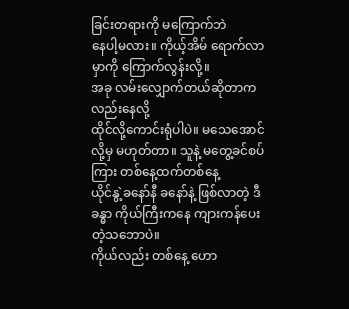ခြင်းတရားကို မကြောက်ဘဲ
နေပါ့မလား။ ကိုယ့်အိမ် ရောက်လာမှာကို ကြောက်လွန်းလို့။
အခု လမ်းလျှောက်တယ်ဆိုတာကလည်းနေလို့
ထိုင်လို့ကောင်းရုံပါပဲ။ မသေအောင်လို့မှ မဟုတ်တာ။ သူနဲ့ မတွေ့ခင်စပ်ကြား တစ်နေ့ထက်တစ်နေ့
ယိုင်နွဲ့ခနော်နီ ခနော်နဲ့ ဖြစ်လာတဲ့ ဒီခန္ဓာ ကိုယ်ကြီးကနေ ကျားကန်ပေးတဲ့သဘောပဲ။
ကိုယ်လည်း တစ်နေ့ ဟော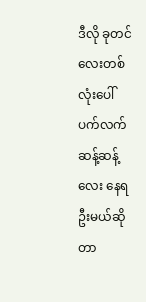ဒီလို ခုတင်လေးတစ်လုံးပေါ် ပက်လက် ဆန့်ဆန့်လေး နေရဦးမယ်ဆိုတာ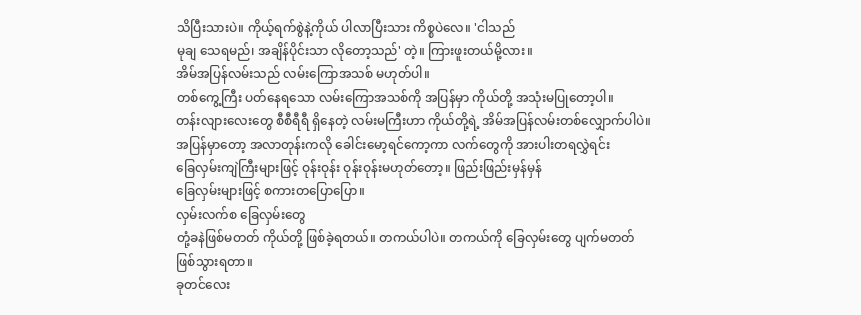သိပြီးသားပဲ။ ကိုယ့်ရက်စွဲနဲ့ကိုယ် ပါလာပြီးသား ကိစ္စပဲလေ။ 'ငါသည်
မုချ သေရမည်၊ အချိန်ပိုင်းသာ လိုတော့သည်' တဲ့။ ကြားဖူးတယ်မို့လား။
အိမ်အပြန်လမ်းသည် လမ်းကြောအသစ် မဟုတ်ပါ။
တစ်ကွေ့ကြီး ပတ်နေရသော လမ်းကြောအသစ်ကို အပြန်မှာ ကိုယ်တို့ အသုံးမပြုတော့ပါ။
တန်းလျားလေးတွေ စီစီရီရီ ရှိနေတဲ့ လမ်းမကြီးဟာ ကိုယ်တို့ရဲ့ အိမ်အပြန်လမ်းတစ်လျှောက်ပါပဲ။
အပြန်မှာတော့ အလာတုန်းကလို ခေါင်းမော့ရင်ကော့ကာ လက်တွေကို အားပါးတရလွှဲရင်း
ခြေလှမ်းကျဲကြီးများဖြင့် ဝုန်းဝုန်း ဝုန်းဝုန်းမဟုတ်တော့။ ဖြည်းဖြည်းမှန်မှန်
ခြေလှမ်းများဖြင့် စကားတပြောပြော။
လှမ်းလက်စ ခြေလှမ်းတွေ
တုံ့ခနဲဖြစ်မတတ် ကိုယ်တို့ ဖြစ်ခဲ့ရတယ်။ တကယ်ပါပဲ။ တကယ်ကို ခြေလှမ်းတွေ ပျက်မတတ်
ဖြစ်သွားရတာ။
ခုတင်လေး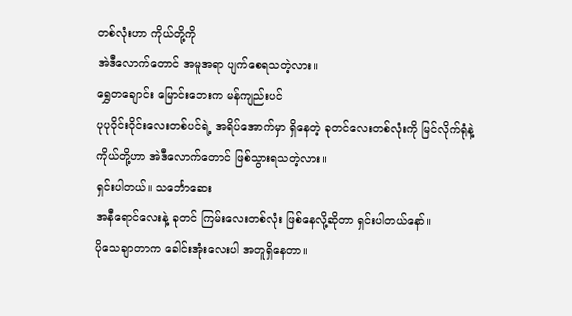တစ်လုံးဟာ ကိုယ်တို့ကို
အဲဒီလောက်တောင် အမူအရာ ပျက်စေရသတဲ့လား။
ရွှေတချောင်း မြောင်းဘေးက မန်ကျည်းပင်
ပုပုဝိုင်းဝိုင်းလေးတစ်ပင်ရဲ့ အရိပ်အောက်မှာ ရှိနေတဲ့ ခုတင်လေးတစ်လုံးကို မြင်လိုက်ရုံနဲ့
ကိုယ်တို့ဟာ အဲဒီလောက်တောင် ဖြစ်သွားရသတဲ့လား။
ရှင်းပါတယ်။ သင်္ဘောဆေး
အနီရောင်လေးနဲ့ ခုတင် ကြမ်းလေးတစ်လုံး ဖြစ်နေလို့ဆိုတာ ရှင်းပါတယ်နော်။
ပိုသေချာတာက ခေါင်းအုံးလေးပါ အတူရှိနေတာ။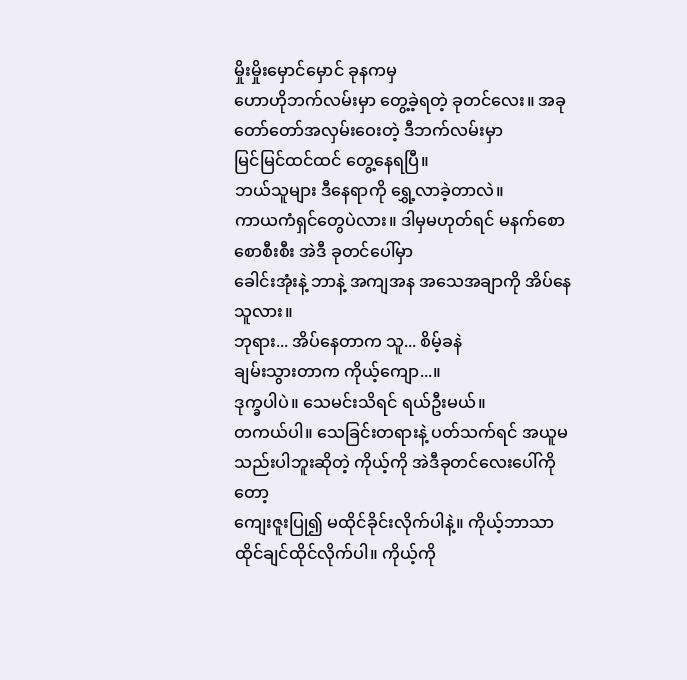မှိုးမှိုးမှောင်မှောင် ခုနကမှ
ဟောဟိုဘက်လမ်းမှာ တွေ့ခဲ့ရတဲ့ ခုတင်လေး။ အခု တော်တော်အလှမ်းဝေးတဲ့ ဒီဘက်လမ်းမှာ
မြင်မြင်ထင်ထင် တွေ့နေရပြီ။
ဘယ်သူများ ဒီနေရာကို ရွှေ့လာခဲ့တာလဲ။
ကာယကံရှင်တွေပဲလား။ ဒါမှမဟုတ်ရင် မနက်စောစောစီးစီး အဲဒီ ခုတင်ပေါ်မှာ
ခေါင်းအုံးနဲ့ ဘာနဲ့ အကျအန အသေအချာကို အိပ်နေသူလား။
ဘုရား... အိပ်နေတာက သူ... စိမ့်ခနဲ
ချမ်းသွားတာက ကိုယ့်ကျော...။
ဒုက္ခပါပဲ။ သေမင်းသိရင် ရယ်ဦးမယ်။
တကယ်ပါ။ သေခြင်းတရားနဲ့ ပတ်သက်ရင် အယူမသည်းပါဘူးဆိုတဲ့ ကိုယ့်ကို အဲဒီခုတင်လေးပေါ်ကိုတော့
ကျေးဇူးပြု၍ မထိုင်ခိုင်းလိုက်ပါနဲ့။ ကိုယ့်ဘာသာ ထိုင်ချင်ထိုင်လိုက်ပါ။ ကိုယ့်ကို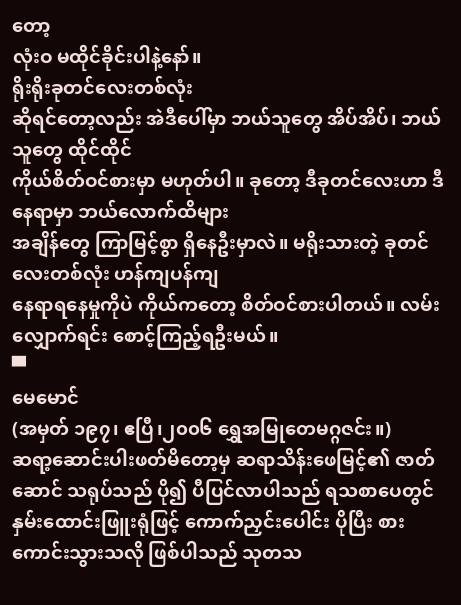တော့
လုံးဝ မထိုင်ခိုင်းပါနဲ့နော်။
ရိုးရိုးခုတင်လေးတစ်လုံး
ဆိုရင်တော့လည်း အဲဒီပေါ်မှာ ဘယ်သူတွေ အိပ်အိပ်၊ ဘယ်သူတွေ ထိုင်ထိုင်
ကိုယ်စိတ်ဝင်စားမှာ မဟုတ်ပါ။ ခုတော့ ဒီခုတင်လေးဟာ ဒီနေရာမှာ ဘယ်လောက်ထိများ
အချိန်တွေ ကြာမြင့်စွာ ရှိနေဦးမှာလဲ။ မရိုးသားတဲ့ ခုတင်လေးတစ်လုံး ဟန်ကျပန်ကျ
နေရာရနေမှုကိုပဲ ကိုယ်ကတော့ စိတ်ဝင်စားပါတယ်။ လမ်းလျှောက်ရင်း စောင့်ကြည့်ရဦးမယ်။
▀
မေမောင်
(အမှတ် ၁၉၇၊ ဧပြီ၊၂၀၀၆ ရွှေအမြုတေမဂ္ဂဇင်း။)
ဆရာ့ဆောင်းပါးဖတ်မိတော့မှ ဆရာသိန်းဖေမြင့်၏ ဇာတ်ဆောင် သရုပ်သည် ပို၍ ပီပြင်လာပါသည် ရသစာပေတွင် နှမ်းထောင်းဖြူးရုံဖြင့် ကောက်ညှင်းပေါင်း ပိုပြီး စားကောင်းသွားသလို ဖြစ်ပါသည် သုတသ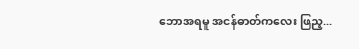ဘောအရမူ အငန်ဓာတ်ကလေး ဖြည့...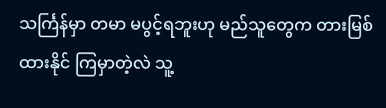သင်္ကြန်မှာ တမာ မပွင့်ရဘူးဟု မည်သူတွေက တားမြစ်ထားနိုင် ကြမှာတဲ့လဲ သူ့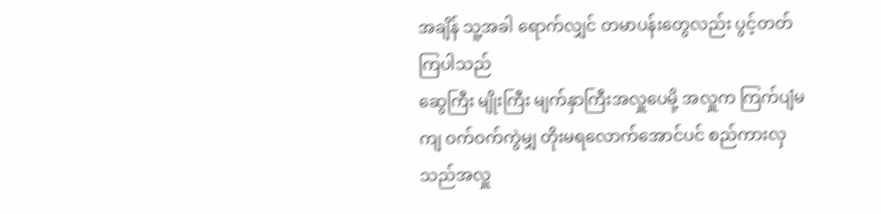အချိန် သူ့အခါ ရောက်လျှင် တမာပန်းတွေလည်း ပွင့်တတ်ကြပါသည်
ဆွေကြီး မျိုးကြီး မျက်နှာကြီးအလှူပေမို့ အလှူက ကြက်ပျံမကျ ဝက်ဝက်ကွဲမျှ တိုးမရလောက်အောင်ပင် စည်ကားလှသည်အလှူ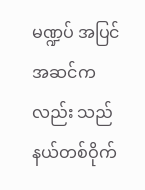မဏ္ဍပ် အပြင်အဆင်ကလည်း သည်နယ်တစ်ဝိုက်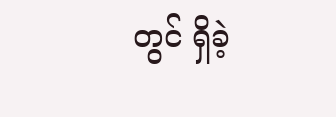တွင် ရှိခဲ့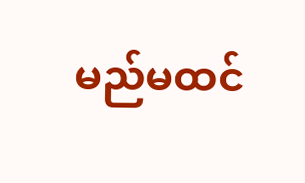မည်မထင်